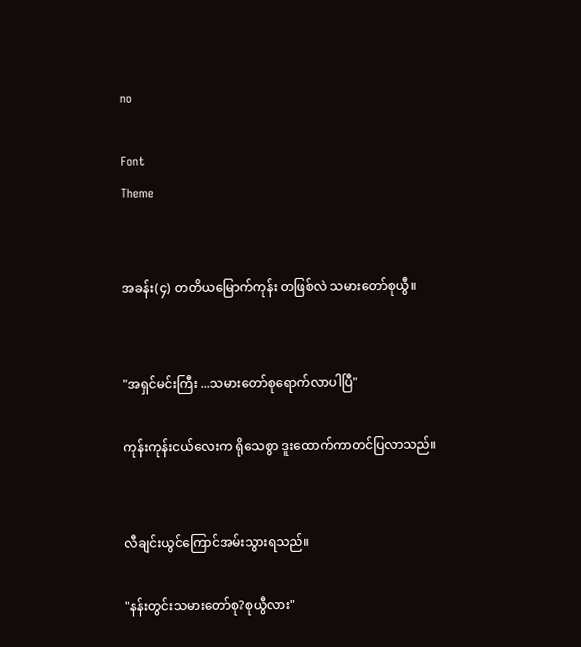no

Font
Theme


အခန်း(၄) တတိယမြောက်ကုန်း တဖြစ်လဲ သမားတော်စုယွီ။


"အရှင်မင်းကြီး ...သမားတော်စုရောက်လာပါပြီ"

ကုန်းကုန်းငယ်လေးက ရိုသေစွာ ဒူးထောက်ကာတင်ပြလာသည်။


လီချင်းယွင်ကြောင်အမ်းသွားရသည်။

"နန်းတွင်းသမားတော်စု?စုယွီလား"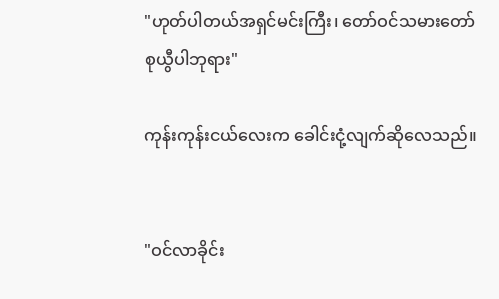"ဟုတ်ပါတယ်အရှင်မင်းကြီး၊ တော်ဝင်သမားတော်စုယွီပါဘုရား"

ကုန်းကုန်းငယ်လေးက ခေါင်းငုံ့လျက်ဆိုလေသည်။


"ဝင်လာခိုင်း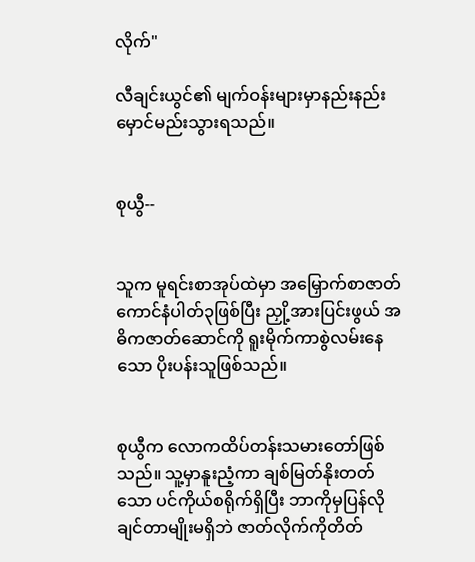လိုက်"

လီချင်းယွင်၏ မျက်ဝန်းများမှာနည်းနည်း မှောင်မည်းသွားရသည်။


စုယွီ--


သူက မူရင်းစာအုပ်ထဲမှာ အမြှောက်စာဇာတ်ကောင်နံပါတ်၃ဖြစ်ပြီး ညှို့အားပြင်းဖွယ် အဓိကဇာတ်ဆောင်ကို ရူးမိုက်ကာစွဲလမ်းနေသော ပိုးပန်းသူဖြစ်သည်။


စုယွီက လောကထိပ်တန်းသမားတော်ဖြစ်သည်။ သူ့မှာနူးညံ့ကာ ချစ်မြတ်နိုးတတ်သော ပင်ကိုယ်စရိုက်ရှိပြီး ဘာကိုမှပြန်လိုချင်တာမျိုးမရှိဘဲ ဇာတ်လိုက်ကိုတိတ်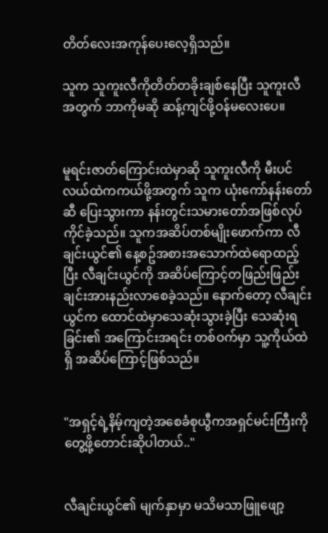တိတ်လေးအကုန်ပေးလေ့ရှိသည်။

သူက သူကူးလီကိုတိတ်တခိုးချစ်နေပြီး သူကူးလီအတွက် ဘာကိုမဆို ဆန့်ကျင်ဖို့ဝန်မလေးပေ။


မူရင်းဇာတ်ကြောင်းထဲမှာဆို သူကူးလီကို မီးပင်လယ်ထဲကကယ်ဖို့အတွက် သူက ယုံးကော်နန်းတော်ဆီ ပြေးသွားကာ နန်းတွင်းသမားတော်အဖြစ်လုပ်ကိုင်ခဲ့သည်။ သူကအဆိပ်တစ်မျိုးဖောက်ကာ လီချင်းယွင်၏ နေ့စဥ်အစားအသောက်ထဲရောထည့်ပြီး လီချင်းယွင်ကို အဆိပ်ကြောင့်တဖြည်းဖြည်းချင်းအားနည်းလာစေခဲ့သည်။ နောက်တော့ လီချင်းယွင်က ထောင်ထဲမှာသေဆုံးသွားခဲ့ပြီး သေဆုံးရခြင်း၏ အကြောင်းအရင်း တစ်ဝက်မှာ သူ့ကိုယ်ထဲရှိ အဆိပ်ကြောင့်ဖြစ်သည်။


"အရှင့်ရဲ့နိမ့်ကျတဲ့အစေခံစုယွီကအရှင်မင်းကြီးကိုတွေ့ဖို့တောင်းဆိုပါတယ်.."


လီချင်းယွင်၏ မျက်နှာမှာ မသိမသာဖြူဖျော့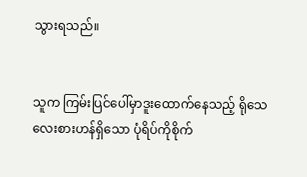သွားရသည်။


သူက ကြမ်းပြင်ပေါ်မှာဒူးထောက်နေသည့် ရိုသေလေးစားဟန်ရှိသော ပုံရိပ်ကိုစိုက်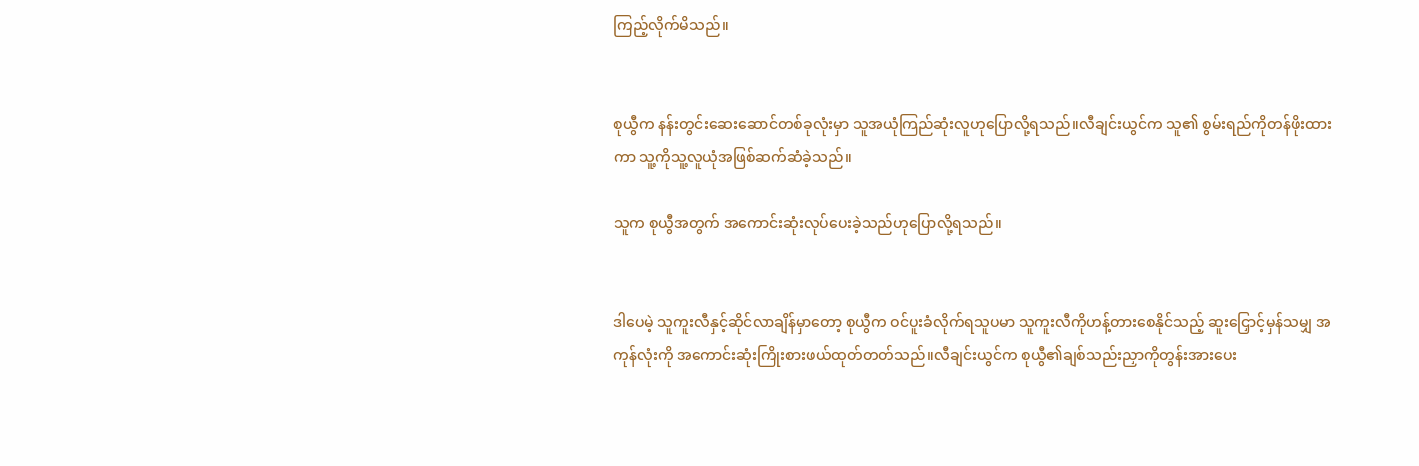ကြည့်လိုက်မိသည်။


စုယွီက နန်းတွင်းဆေးဆောင်တစ်ခုလုံးမှာ သူအယုံကြည်ဆုံးလူဟုပြောလို့ရသည်။လီချင်းယွင်က သူ၏ စွမ်းရည်ကိုတန်ဖိုးထားကာ သူ့ကိုသူ့လူယုံအဖြစ်ဆက်ဆံခဲ့သည်။

သူက စုယွီအတွက် အကောင်းဆုံးလုပ်ပေးခဲ့သည်ဟုပြောလို့ရသည်။


ဒါပေမဲ့ သူကူးလီနှင့်ဆိုင်လာချိန်မှာတော့ စုယွီက ဝင်ပူးခံလိုက်ရသူပမာ သူကူးလီကိုဟန့်တားစေနိုင်သည့် ဆူးငြှောင့်မှန်သမျှ အကုန်လုံးကို အကောင်းဆုံးကြိုးစားဖယ်ထုတ်တတ်သည်။လီချင်းယွင်က စုယွီ၏ချစ်သည်းညှာကိုတွန်းအားပေး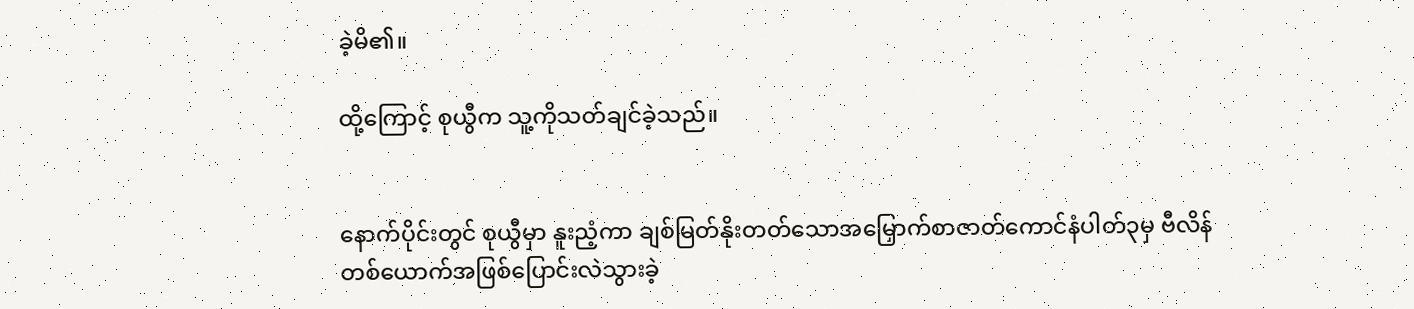ခဲ့မိ၏။

ထို့ကြောင့် စုယွီက သူ့ကိုသတ်ချင်ခဲ့သည်။


နောက်ပိုင်းတွင် စုယွီမှာ နူးညံ့ကာ ချစ်မြတ်နိုးတတ်သောအမြှောက်စာဇာတ်ကောင်နံပါတ်၃မှ ဗီလိန်တစ်ယောက်အဖြစ်ပြောင်းလဲသွားခဲ့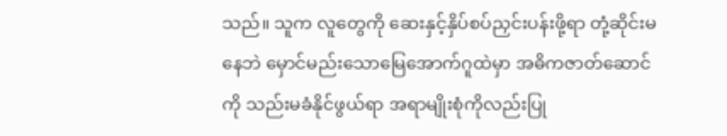သည်။ သူက လူတွေကို ဆေးနှင့်နှိပ်စပ်ညှင်းပန်းဖို့ရာ တုံ့ဆိုင်းမနေဘဲ မှောင်မည်းသောမြေအောက်ဂူထဲမှာ အဓိကဇာတ်ဆောင်ကို သည်းမခံနိုင်ဖွယ်ရာ အရာမျိုးစုံကိုလည်းပြု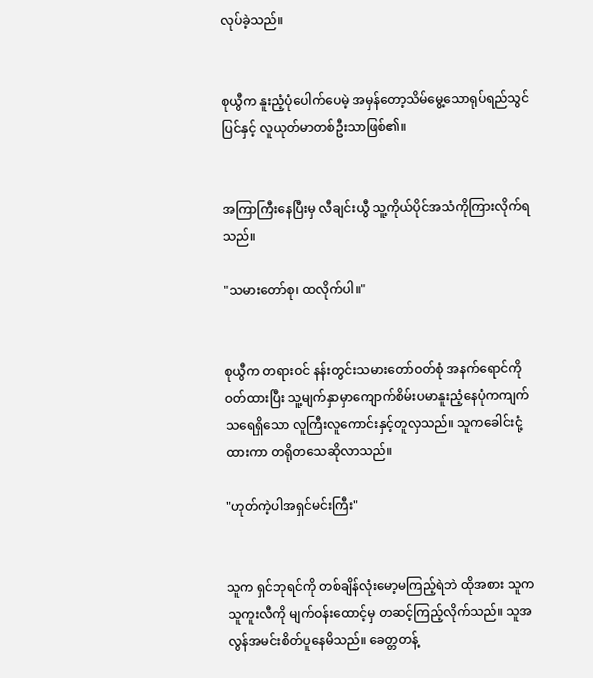လုပ်ခဲ့သည်။


စုယွီက နူးညံ့ပုံပေါက်ပေမဲ့ အမှန်တော့သိမ်မွေ့သောရုပ်ရည်သွင်ပြင်နှင့် လူယုတ်မာတစ်ဦးသာဖြစ်၏။


အကြာကြီးနေပြီးမှ လီချင်းယွီ သူ့ကိုယ်ပိုင်အသံကိုကြားလိုက်ရသည်။

"သမားတော်စု၊ ထလိုက်ပါ။"


စုယွီက တရားဝင် နန်းတွင်းသမားတော်ဝတ်စုံ အနက်ရောင်ကိုဝတ်ထားပြီး သူ့မျက်နှာမှာကျောက်စိမ်းပမာနူးညံ့နေပုံကကျက်သရေရှိသော လူကြီးလူကောင်းနှင့်တူလှသည်။ သူကခေါင်းငုံ့ထားကာ တရိုတသေဆိုလာသည်။

"ဟုတ်ကဲ့ပါအရှင်မင်းကြီး"


သူက ရှင်ဘုရင်ကို တစ်ချိန်လုံးမော့မကြည့်ရဲဘဲ ထိုအစား သူက သူကူးလီကို မျက်ဝန်းထောင့်မှ တဆင့်ကြည့်လိုက်သည်။ သူအလွန်အမင်းစိတ်ပူနေမိသည်။ ခေတ္တတန့်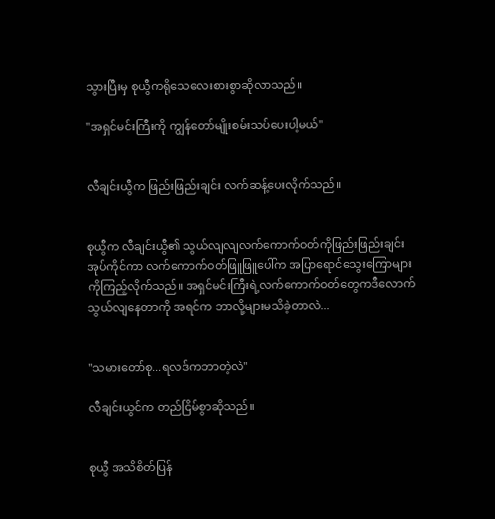သွားပြီးမှ စုယွီကရိုသေလေးစားစွာဆိုလာသည်။

"အရှင်မင်းကြီးကို ကျွန်တော်မျိုးစမ်းသပ်ပေးပါ့မယ်"


လီချင်းယွီက ဖြည်းဖြည်းချင်း လက်ဆန့်ပေးလိုက်သည်။


စုယွီက လီချင်းယွီ၏ သွယ်လျလျလက်ကောက်ဝတ်ကိုဖြည်းဖြည်းချင်းအုပ်ကိုင်ကာ လက်ကောက်ဝတ်ဖြူဖြူပေါ်က အပြာရောင်သွေးကြောများကိုကြည့်လိုက်သည်။ အရှင်မင်းကြီးရဲ့လက်ကောက်ဝတ်တွေကဒီလောက်သွယ်လျနေတာကို အရင်က ဘာလို့များမသိခဲ့တာလဲ...


"သမားတော်စု...ရလဒ်ကဘာတဲ့လဲ"

လီချင်းယွင်က တည်ငြိမ်စွာဆိုသည်။


စုယွီ အသိစိတ်ပြန်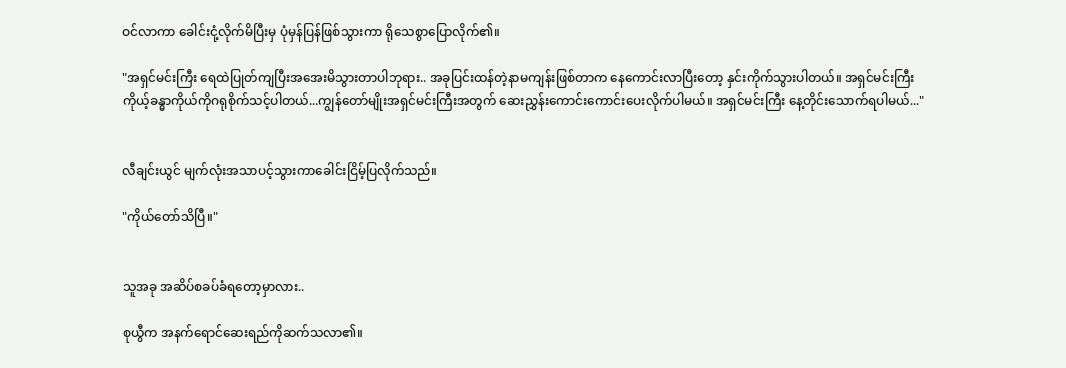ဝင်လာကာ ခေါင်းငုံ့လိုက်မိပြီးမှ ပုံမှန်ပြန်ဖြစ်သွားကာ ရိုသေစွာပြောလိုက်၏။

"အရှင်မင်းကြီး ရေထဲပြုတ်ကျပြီးအအေးမိသွားတာပါဘုရား.. အခုပြင်းထန်တဲ့နာမကျန်းဖြစ်တာက နေကောင်းလာပြီးတော့ နှင်းကိုက်သွားပါတယ်။ အရှင်မင်းကြီးကိုယ့်ခန္ဓာကိုယ်ကိုဂရုစိုက်သင့်ပါတယ်...ကျွန်တော်မျိုးအရှင်မင်းကြီးအတွက် ဆေးညွှန်းကောင်းကောင်းပေးလိုက်ပါမယ်။ အရှင်မင်းကြီး နေ့တိုင်းသောက်ရပါမယ်..."


လီချင်းယွင် မျက်လုံးအသာပင့်သွားကာခေါင်းငြိမ့်ပြလိုက်သည်။

"ကိုယ်တော်သိပြီ။"


သူအခု အဆိပ်စခပ်ခံရတော့မှာလား..

စုယွီက အနက်ရောင်ဆေးရည်ကိုဆက်သလာ၏။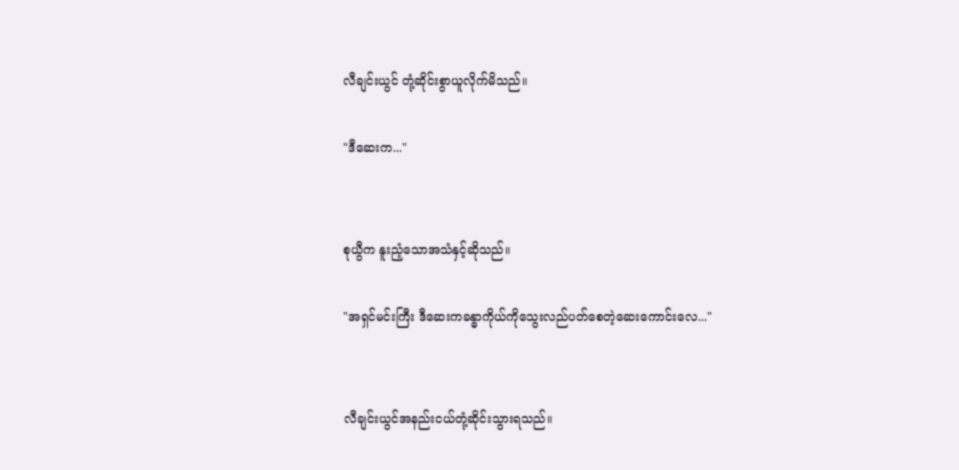လီချင်းယွင် တုံ့ဆိုင်းစွာယူလိုက်မိသည်။

"ဒီဆေးက..."


စုယွီက နူးညံ့သောအသံနှင့်ဆိုသည်။

"အရှင်မင်းကြီး ဒီဆေးကခန္ဓာကိုယ်ကိုသွေးလည်ပတ်စေတဲ့ဆေးကောင်းလေ..."


လီချင်းယွင်အနည်းငယ်တုံ့ဆိုင်းသွားရသည်။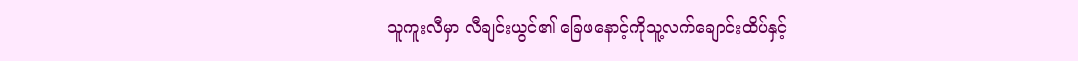သူကူးလီမှာ လီချင်းယွင်၏ ခြေဖနောင့်ကိုသူ့လက်ချောင်းထိပ်နှင့်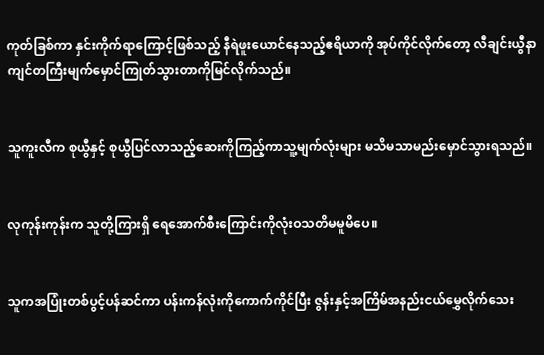ကုတ်ခြစ်ကာ နှင်းကိုက်ရာကြောင့်ဖြစ်သည့် နီရဲဖူးယောင်နေသည့်ဧရိယာကို အုပ်ကိုင်လိုက်တော့ လီချင်းယွီနာကျင်တကြီးမျက်မှောင်ကြုတ်သွားတာကိုမြင်လိုက်သည်။


သူကူးလီက စုယွီနှင့် စုယွီပြင်လာသည့်ဆေးကိုကြည့်ကာသူ့မျက်လုံးများ မသိမသာမည်းမှောင်သွားရသည်။


လုကုန်းကုန်းက သူတို့ကြားရှိ ရေအောက်စီးကြောင်းကိုလုံးဝသတိမမူမိပေ။


သူကအပြုံးတစ်ပွင့်ပန်ဆင်ကာ ပန်းကန်လုံးကိုကောက်ကိုင်ပြီး ဇွန်းနှင့်အကြိမ်အနည်းငယ်မွှေလိုက်သေး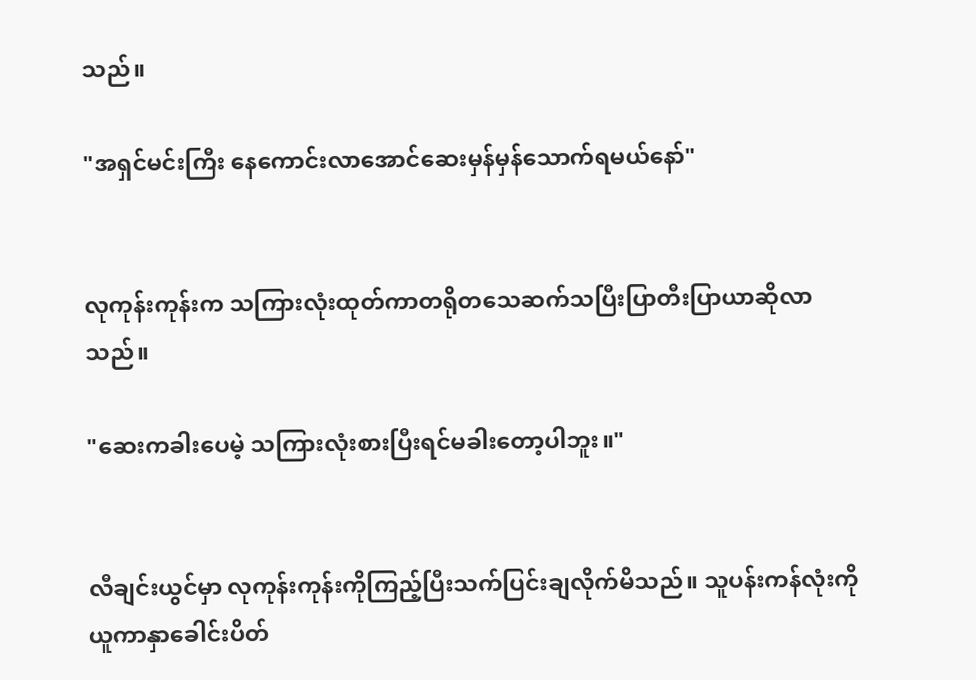သည်။

"အရှင်မင်းကြီး နေကောင်းလာအောင်ဆေးမှန်မှန်သောက်ရမယ်နော်"


လုကုန်းကုန်းက သကြားလုံးထုတ်ကာတရိုတသေဆက်သပြီးပြာတီးပြာယာဆိုလာသည်။

"ဆေးကခါးပေမဲ့ သကြားလုံးစားပြီးရင်မခါးတော့ပါဘူး။"


လီချင်းယွင်မှာ လုကုန်းကုန်းကိုကြည့်ပြီးသက်ပြင်းချလိုက်မိသည်။ သူပန်းကန်လုံးကိုယူကာနှာခေါင်းပိတ်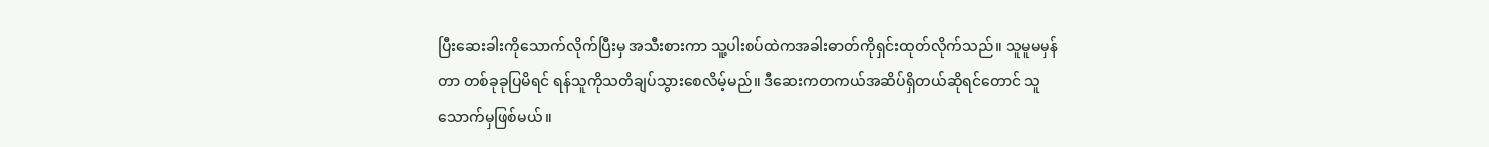ပြီးဆေးခါးကိုသောက်လိုက်ပြီးမှ အသီးစားကာ သူ့ပါးစပ်ထဲကအခါးဓာတ်ကိုရှင်းထုတ်လိုက်သည်။ သူမူမမှန်တာ တစ်ခုခုပြမိရင် ရန်သူကိုသတိချပ်သွားစေလိမ့်မည်။ ဒီဆေးကတကယ်အဆိပ်ရှိတယ်ဆိုရင်တောင် သူသောက်မှဖြစ်မယ်။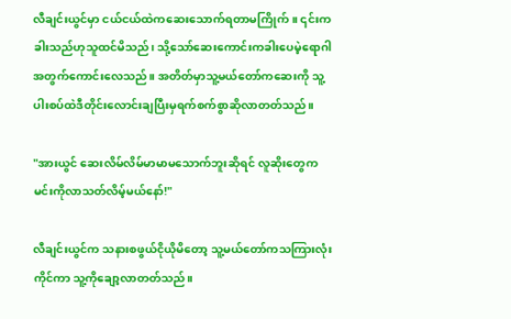လီချင်းယွင်မှာ ငယ်ငယ်ထဲကဆေးသောက်ရတာမကြိုက်။ ၎င်းကခါးသည်ဟုသူထင်မိသည်၊ သို့သော်ဆေးကောင်းကခါးပေမဲ့ရောဂါအတွက်ကောင်းလေသည်။ အတိတ်မှာသူ့မယ်တော်ကဆေးကို သူ့ပါးစပ်ထဲဒီတိုင်းလောင်းချပြီးမှရက်စက်စွာဆိုလာတတ်သည်။

"အားယွင် ဆေးလိမ်လိမ်မာမာမသောက်ဘူးဆိုရင် လူဆိုးတွေက မင်းကိုလာသတ်လိမ့်မယ်နော်!"

လီချင်းယွင်က သနားစဖွယ်ငိုယိုမိတော့ သူ့မယ်တော်ကသကြားလုံးကိုင်ကာ သူ့ကိုချော့လာတတ်သည်။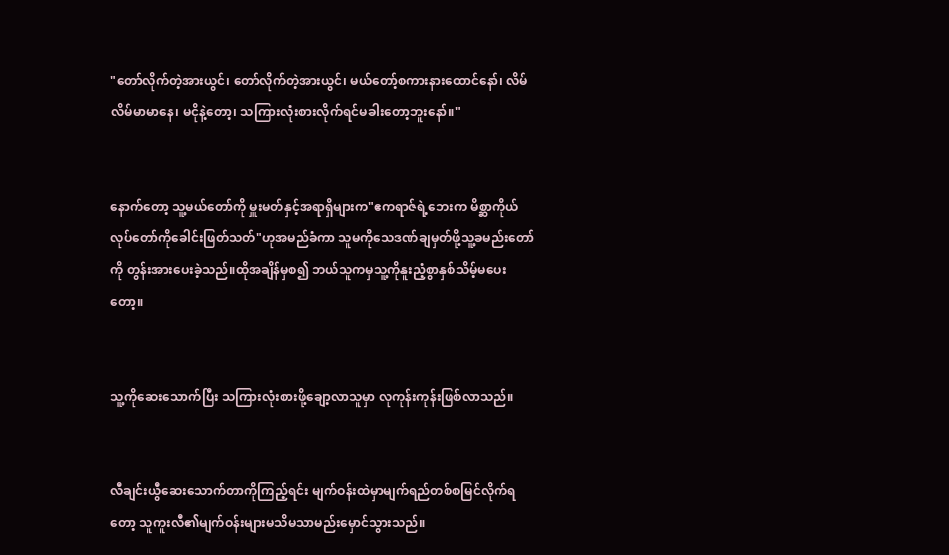"တော်လိုက်တဲ့အားယွင်၊ တော်လိုက်တဲ့အားယွင်၊ မယ်တော့်စကားနားထောင်နော်၊ လိမ်လိမ်မာမာနေ၊ မငိုနဲ့တော့၊ သကြားလုံးစားလိုက်ရင်မခါးတော့ဘူးနော်။"


နောက်တော့ သူ့မယ်တော်ကို မှူးမတ်နှင့်အရာရှိများက"ဧကရာဇ်ရဲ့ဘေးက မိစ္ဆာကိုယ်လုပ်တော်ကိုခေါင်းဖြတ်သတ်"ဟုအမည်ခံကာ သူမကိုသေဒဏ်ချမှတ်ဖို့သူ့ခမည်းတော်ကို တွန်းအားပေးခဲ့သည်။ထိုအချိန်မှစ၍ ဘယ်သူကမှသူ့ကိုနူးညံ့စွာနှစ်သိမ့်မပေးတော့။


သူ့ကိုဆေးသောက်ပြီး သကြားလုံးစားဖို့ချော့လာသူမှာ လုကုန်းကုန်းဖြစ်လာသည်။


လီချင်းယွီဆေးသောက်တာကိုကြည့်ရင်း မျက်ဝန်းထဲမှာမျက်ရည်တစ်စမြင်လိုက်ရတော့ သူကူးလီ၏မျက်ဝန်းများမသိမသာမည်းမှောင်သွားသည်။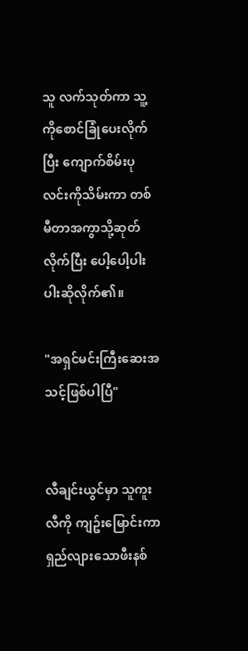သူ လက်သုတ်ကာ သူ့ကိုစောင်ခြုံပေးလိုက်ပြီး ကျောက်စိမ်းပုလင်းကိုသိမ်းကာ တစ်မီတာအကွာသို့ဆုတ်လိုက်ပြီး ပေါ့ပေါ့ပါးပါးဆိုလိုက်၏။

"အရှင်မင်းကြီးဆေးအသင့်ဖြစ်ပါပြီ"


လီချင်းယွင်မှာ သူကူးလီကို ကျဥ်းမြောင်းကာ ရှည်လျားသောဖီးနစ်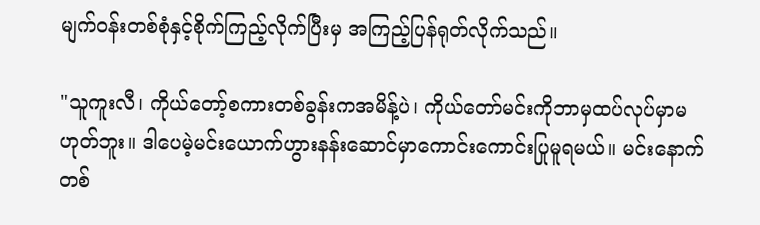မျက်ဝန်းတစ်စုံနှင့်စိုက်ကြည့်လိုက်ပြီးမှ အကြည့်ပြန်ရုတ်လိုက်သည်။

"သူကူးလီ၊ ကိုယ်တော့်စကားတစ်ခွန်းကအမိန့်ပဲ၊ ကိုယ်တော်မင်းကိုဘာမှထပ်လုပ်မှာမဟုတ်ဘူး။ ဒါပေမဲ့မင်းယောက်ဟွားနန်းဆောင်မှာကောင်းကောင်းပြုမူရမယ်။ မင်းနောက်တစ်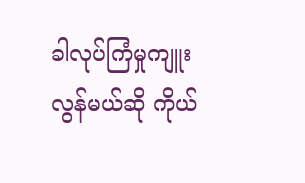ခါလုပ်ကြံမှုကျူးလွန်မယ်ဆို ကိုယ်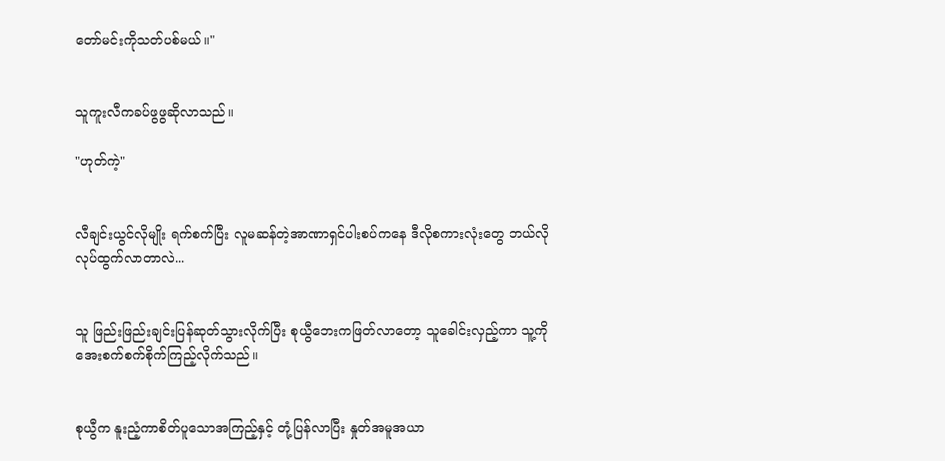တော်မင်းကိုသတ်ပစ်မယ်။"


သူကူးလီကခပ်ဖွဖွဆိုလာသည်။

"ဟုတ်ကဲ့"


လီချင်းယွင်လိုမျိုး ရက်စက်ပြီး လူမဆန်တဲ့အာဏာရှင်ပါးစပ်ကနေ ဒီလိုစကားလုံးတွေ ဘယ်လိုလုပ်ထွက်လာတာလဲ...


သူ ဖြည်းဖြည်းချင်းပြန်ဆုတ်သွားလိုက်ပြီး စုယွီဘေးကဖြတ်လာတော့ သူခေါင်းလှည့်ကာ သူ့ကိုအေးစက်စက်စိုက်ကြည့်လိုက်သည်။


စုယွီက နူးညံ့ကာစိတ်ပူသောအကြည့်နှင့် တုံ့ပြန်လာပြီး နှုတ်အမူအယာ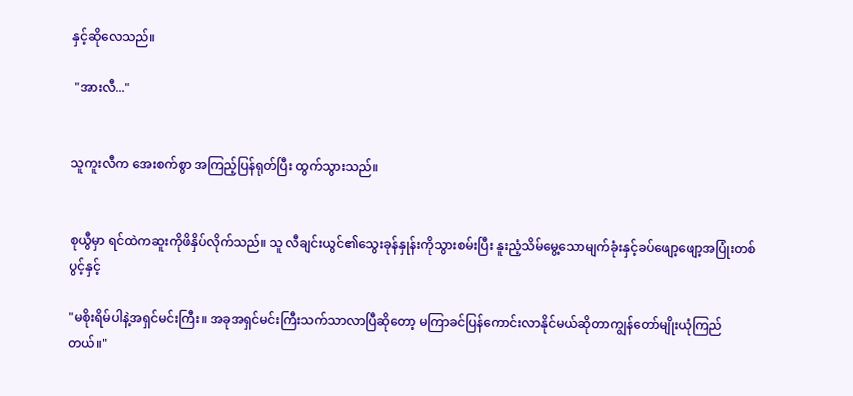နှင့်ဆိုလေသည်။

 "အားလီ..."


သူကူးလီက အေးစက်စွာ အကြည့်ပြန်ရုတ်ပြီး ထွက်သွားသည်။


စုယွီမှာ ရင်ထဲကဆူးကိုဖိနှိပ်လိုက်သည်။ သူ လီချင်းယွင်၏သွေးခုန်နှုန်းကိုသွားစမ်းပြီး နူးညံ့သိမ်မွေ့သောမျက်ခုံးနှင့်ခပ်ဖျော့ဖျော့အပြုံးတစ်ပွင့်နှင့်

"မစိုးရိမ်ပါနဲ့အရှင်မင်းကြီး။ အခုအရှင်မင်းကြီးသက်သာလာပြီဆိုတော့ မကြာခင်ပြန်ကောင်းလာနိုင်မယ်ဆိုတာကျွန်တော်မျိုးယုံကြည်တယ်။"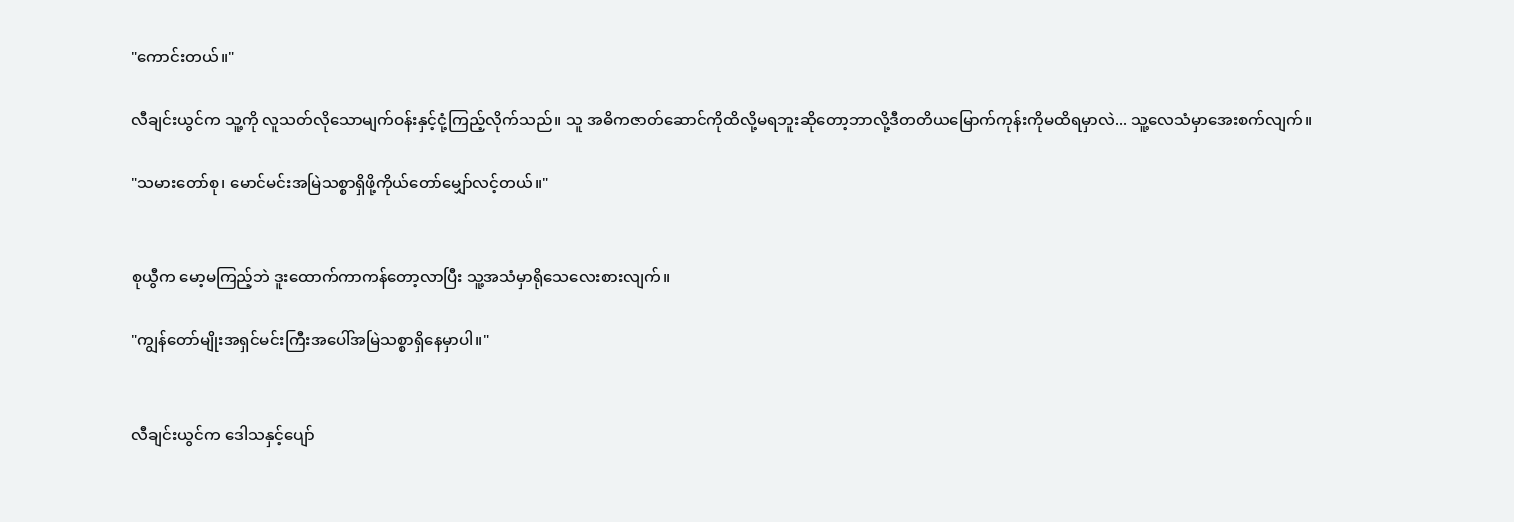"ကောင်းတယ်။"

လီချင်းယွင်က သူ့ကို လူသတ်လိုသောမျက်ဝန်းနှင့်ငုံ့ကြည့်လိုက်သည်။ သူ အဓိကဇာတ်ဆောင်ကိုထိလို့မရဘူးဆိုတော့ဘာလို့ဒီတတိယ‌မြောက်ကုန်းကိုမထိရမှာလဲ... သူ့လေသံမှာ‌အေးစက်လျက်။

"သမားတော်စု၊ မောင်မင်းအမြဲသစ္စာရှိဖို့ကိုယ်တော်မျှော်လင့်တယ်။"


စုယွီက မော့မကြည့်ဘဲ ဒူးထောက်ကာကန်တော့လာပြီး သူ့အသံမှာရိုသေလေးစားလျက်။

"ကျွန်တော်မျိုးအရှင်မင်းကြီးအပေါ်အမြဲသစ္စာရှိနေမှာပါ။"


လီချင်းယွင်က ဒေါသနှင့်ပျော်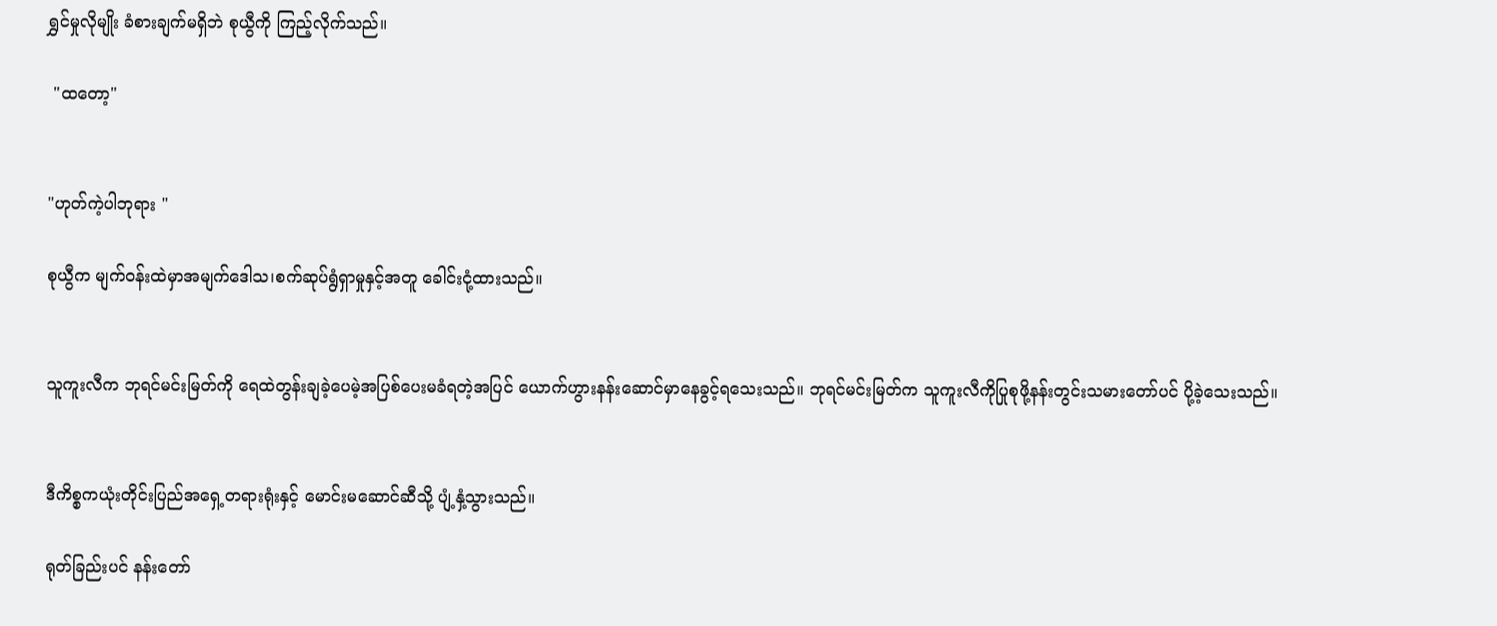ရွှင်မှုလိုမျိုး ခံစားချက်မရှိဘဲ စုယွီကို ကြည့်လိုက်သည်။

 "ထတော့"


"ဟုတ်ကဲ့ပါဘုရား "

စုယွီက မျက်ဝန်းထဲမှာအမျက်ဒေါသ၊စက်ဆုပ်ရွံရှာမှုနှင့်အတူ ခေါင်းငုံ့ထားသည်။


သူကူးလီက ဘုရင်မင်းမြတ်ကို ရေထဲတွန်းချခဲ့ပေမဲ့အပြစ်ပေးမခံရတဲ့အပြင် ယောက်ဟွားနန်းဆောင်မှာနေခွင့်ရသေးသည်။ ဘုရင်မင်းမြတ်က သူကူးလီကိုပြုစုဖို့နန်းတွင်းသမားတော်ပင် ပို့ခဲ့သေးသည်။


ဒီကိစ္စကယုံးတိုင်းပြည်အရှေ့တရားရုံးနှင့် မောင်းမဆောင်ဆီသို့ ပျံ့နှံ့သွားသည်။

ရုတ်ခြည်းပင် နန်းတော်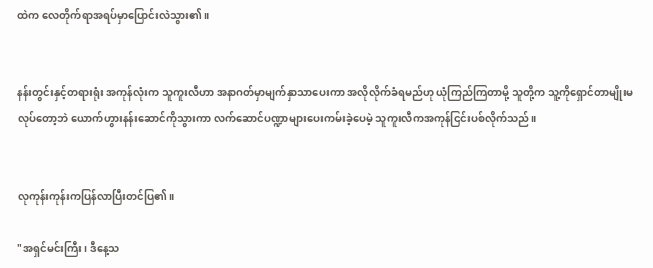ထဲက လေတိုက်ရာအရပ်မှာပြောင်းလဲသွား၏။


နန်းတွင်းနှင့်တရားရုံး အကုန်လုံးက သူကူးလီဟာ အနာဂတ်မှာမျက်နှာသာပေးကာ အလိုလိုက်ခံရမည်ဟု ယုံကြည်ကြတာမို့ သူတို့က သူ့ကိုရှောင်တာမျိုးမလုပ်တော့ဘဲ ယောက်ဟွားနန်းဆောင်ကိုသွားကာ လက်ဆောင်ပဏ္ဍာများပေးကမ်းခဲ့ပေမဲ့ သူကူးလီကအကုန်ငြင်းပစ်လိုက်သည်။


လုကုန်းကုန်းကပြန်လာပြီးတင်ပြ၏။

"အရှင်မင်းကြီး၊ ဒီနေ့သ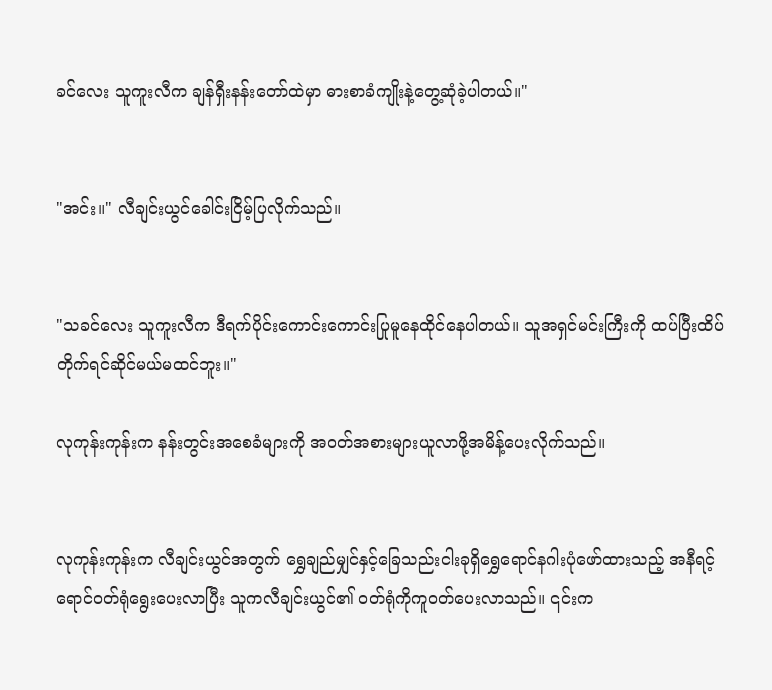ခင်လေး သူကူးလီက ချန်ရှီးနန်းတော်ထဲမှာ ဓားစာခံကျိုးနဲ့တွေ့ဆုံခဲ့ပါတယ်။"


"အင်း။" လီချင်းယွင်ခေါင်းငြိမ့်ပြလိုက်သည်။


"သခင်လေး သူကူးလီက ဒီရက်ပိုင်းကောင်းကောင်းပြုမူနေထိုင်နေပါတယ်။ သူအရှင်မင်းကြီးကို ထပ်ပြီးထိပ်တိုက်ရင်ဆိုင်မယ်မထင်ဘူး။"

လုကုန်းကုန်းက နန်းတွင်းအစေခံများကို အဝတ်အစားများယူလာဖို့အမိန့်ပေးလိုက်သည်။


လုကုန်းကုန်းက လီချင်းယွင်အတွက် ရွှေချည်မျှင်နှင့်ခြေသည်းငါးခုရှိရွှေရောင်နဂါးပုံဖော်ထားသည့် အနီရင့်ရောင်ဝတ်ရုံရွေးပေးလာပြီး သူကလီချင်းယွင်၏ ဝတ်ရုံကိုကူဝတ်ပေးလာသည်။ ၎င်းက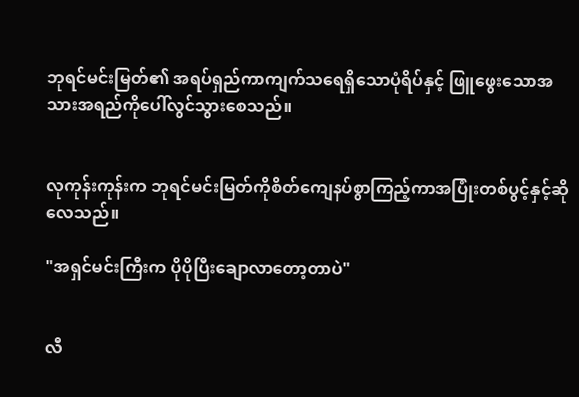ဘုရင်မင်းမြတ်၏ အရပ်ရှည်ကာကျက်သရေရှိသောပုံရိပ်နှင့် ဖြူဖွေးသောအသားအရည်ကိုပေါ်လွင်သွားစေသည်။


လုကုန်းကုန်းက ဘုရင်မင်းမြတ်ကိုစိတ်ကျေနပ်စွာကြည့်ကာအပြုံးတစ်ပွင့်နှင့်ဆိုလေသည်။

"အရှင်မင်းကြီးက ပိုပိုပြီးချောလာတော့တာပဲ"


လီ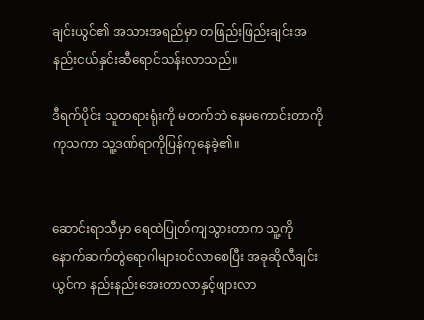ချင်းယွင်၏ အသားအရည်မှာ တဖြည်းဖြည်းချင်းအနည်းငယ်နှင်းဆီရောင်သန်းလာသည်။

ဒီရက်ပိုင်း သူတရားရုံးကို မတက်ဘဲ နေမကောင်းတာကိုကုသကာ သူ့ဒဏ်ရာကိုပြန်ကုနေခဲ့၏။


ဆောင်းရာသီမှာ ရေထဲပြုတ်ကျသွားတာက သူ့ကိုနောက်ဆက်တွဲရောဂါများဝင်လာစေပြီး အခုဆိုလီချင်းယွင်က နည်းနည်းအေးတာလာနှင့်ဖျားလာ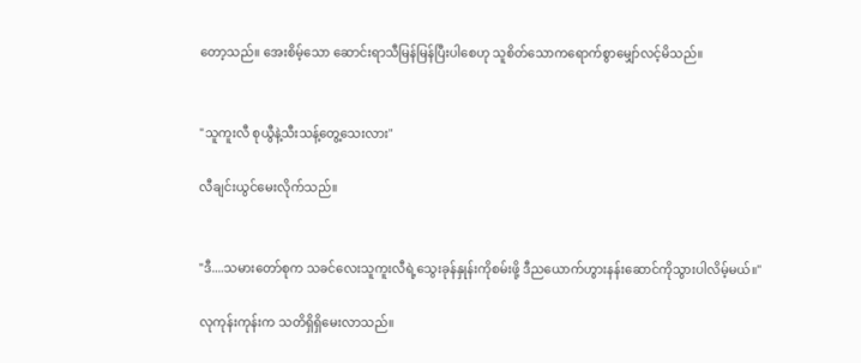တော့သည်။ အေးစိမ့်သော ဆောင်းရာသီမြန်မြန်ပြီးပါစေဟု သူစိတ်သောကရောက်စွာမျှော်လင့်မိသည်။


"သူကူးလီ စုယွီနဲ့သီးသန့်တွေ့သေးလား"

လီချင်းယွင်မေးလိုက်သည်။


"ဒီ....သမားတော်စုက သခင်လေးသူကူးလီရဲ့သွေးခုန်နှုန်းကိုစမ်းဖို့ ဒီညယောက်ဟွားနန်းဆောင်ကိုသွားပါလိမ့်မယ်။"

လုကုန်းကုန်းက သတိရှိရှိမေးလာသည်။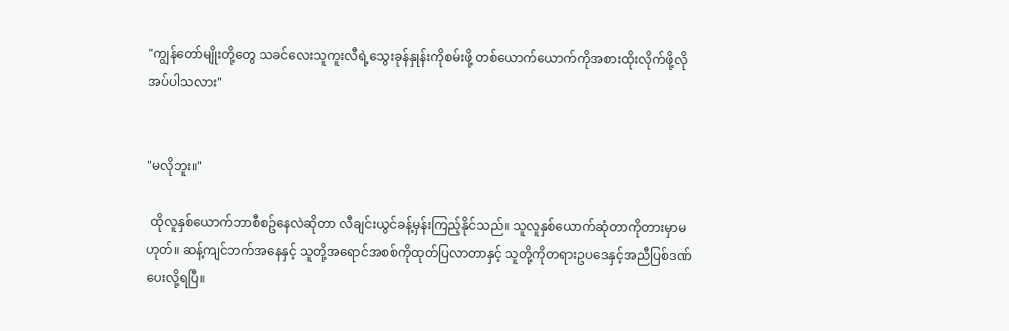"ကျွန်တော်မျိုးတို့တွေ သခင်လေးသူကူးလီရဲ့သွေးခုန်နှုန်းကိုစမ်းဖို့ တစ်ယောက်ယောက်ကိုအစားထိုးလိုက်ဖို့လိုအပ်ပါသလား"


"မလိုဘူး။"

 ထိုလူနှစ်ယောက်ဘာစီစဥ်နေလဲဆိုတာ လီချင်းယွင်ခန့်မှန်းကြည့်နိုင်သည်။ သူလူနှစ်ယောက်ဆုံတာကိုတားမှာမဟုတ်။ ဆန့်ကျင်ဘက်အနေနှင့် သူတို့အရောင်အစစ်ကိုထုတ်ပြလာတာနှင့် သူတို့ကိုတရားဥပဒေနှင့်အညီပြစ်ဒဏ်ပေးလို့ရပြီ။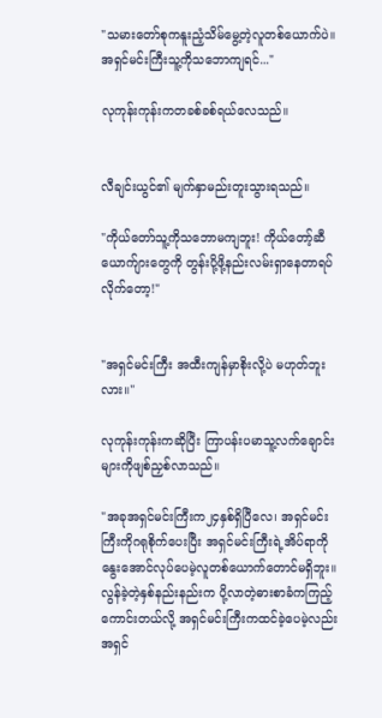"သမားတော်စုကနူးညံ့သိမ်မွေ့တဲ့လူတစ်ယောက်ပဲ။ အရှင်မင်းကြီးသူ့ကိုသဘောကျရင်..."

လုကုန်းကုန်းကတခစ်ခစ်ရယ်လေသည်။


လီချင်းယွင်၏ မျက်နှာမည်းတူးသွားရသည်။

"ကိုယ်တော်သူ့ကိုသဘောမကျဘူး! ကိုယ်တော့်ဆီယောက်ျားတွေကို တွန်းပို့ဖို့နည်းလမ်းရှာနေတာရပ်လိုက်တော့!"


"အရှင်မင်းကြီး အထီးကျန်မှာစိုးလို့ပဲ မဟုတ်ဘူးလား။"

လုကုန်းကုန်းကဆိုပြီး ကြာပန်းပမာသူ့လက်ချောင်းများကိုဖျစ်ညှစ်လာသည်။

"အခုအရှင်မင်းကြီးက၂၄နှစ်ရှိပြီလေ၊ အရှင်မင်းကြီးကိုဂရုစိုက်ပေးပြီး အရှင်မင်းကြီးရဲ့အိပ်ရာကိုနွေးအောင်လုပ်ပေမဲ့လူတစ်ယောက်တောင်မရှိဘူး။ လွန်ခဲ့တဲ့နှစ်နည်းနည်းက ပို့လာတဲ့ဓားစာခံကကြည့်ကောင်းတယ်လို့ အရှင်မင်းကြီးကထင်ခဲ့ပေမဲ့လည်း အရှင်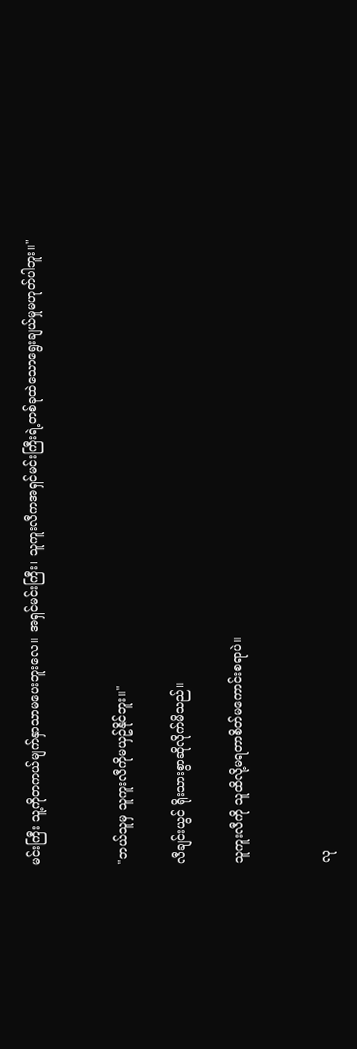မင်းကြီး သူ့ကိုတကယ်မျက်နှာသာမပေးဘူးလေ။ အရှင်မင်းကြီး၊ သူကူးလီကအရှင်မင်းကြီးရဲ့တစ်ခုထဲသောရွေးချယ်မှုမဟုတ်ပါဘူး။"


"ဘယ်သူမှ သူကူးလီကိုမယှဥ်နိုင်ဘူး။"

လီချင်းယွင် ရိုးသားစွာဆိုလိုက်မိသည်။

သူကူးလီကို သူထိလို့မရတာစိတ်မကောင်းစရာပဲ။


လု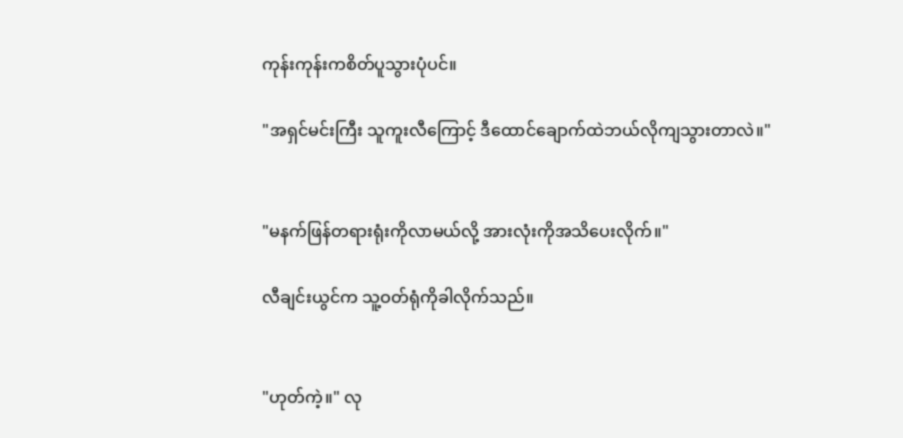ကုန်းကုန်းကစိတ်ပူသွားပုံပင်။

"အရှင်မင်းကြီး သူကူးလီကြောင့် ဒီထောင်ချောက်ထဲဘယ်လိုကျသွားတာလဲ။"


"မနက်ဖြန်တရားရုံးကိုလာမယ်လို့ အားလုံးကိုအသိပေးလိုက်။"

လီချင်းယွင်က သူ့ဝတ်ရုံကိုခါလိုက်သည်။


"ဟုတ်ကဲ့။" လု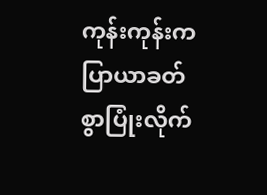ကုန်းကုန်းကပြာယာခတ်စွာပြုံးလိုက်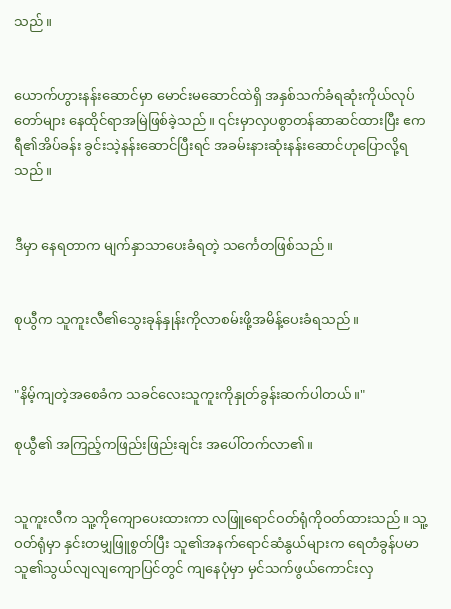သည်။


ယောက်ဟွားနန်းဆောင်မှာ မောင်းမဆောင်ထဲရှိ အနှစ်သက်ခံရဆုံးကိုယ်လုပ်တော်များ နေထိုင်ရာအမြဲဖြစ်ခဲ့သည်။ ၎င်းမှာလှပစွာတန်ဆာဆင်ထားပြီး ဧကရီ၏အိပ်ခန်း ခွင်းသဲ့နန်းဆောင်ပြီးရင် အခမ်းနားဆုံးနန်းဆောင်ဟုပြောလို့ရသည်။


ဒီမှာ နေရတာက မျက်နှာသာပေးခံရတဲ့ သင်္ကေတဖြစ်သည်။


စုယွီက သူကူးလီ၏သွေးခုန်နှုန်းကိုလာစမ်းဖို့အမိန့်ပေးခံရသည်။


"နိမ့်ကျတဲ့အစေခံက သခင်လေးသူကူးကိုနှုတ်ခွန်းဆက်ပါတယ်။"

စုယွီ၏ အကြည့်ကဖြည်းဖြည်းချင်း အပေါ်တက်လာ၏။


သူကူးလီက သူ့ကိုကျောပေးထားကာ လဖြူရောင်ဝတ်ရုံကိုဝတ်ထားသည်။ သူ့ဝတ်ရုံမှာ နှင်းတမျှဖြူစွတ်ပြီး သူ၏အနက်ရောင်ဆံနွယ်များက ရေတံခွန်ပမာ သူ၏သွယ်လျလျကျောပြင်တွင် ကျနေပုံမှာ မှင်သက်ဖွယ်ကောင်းလှ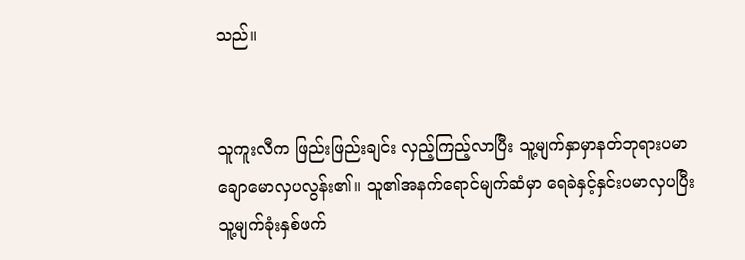သည်။


သူကူးလီက ဖြည်းဖြည်းချင်း လှည့်ကြည့်လာပြီး သူ့မျက်နှာမှာနတ်ဘုရားပမာချောမောလှပလွန်း၏။ သူ၏အနက်ရောင်မျက်ဆံမှာ ရေခဲနှင့်နှင်းပမာလှပပြီး သူ့မျက်ခုံးနှစ်ဖက်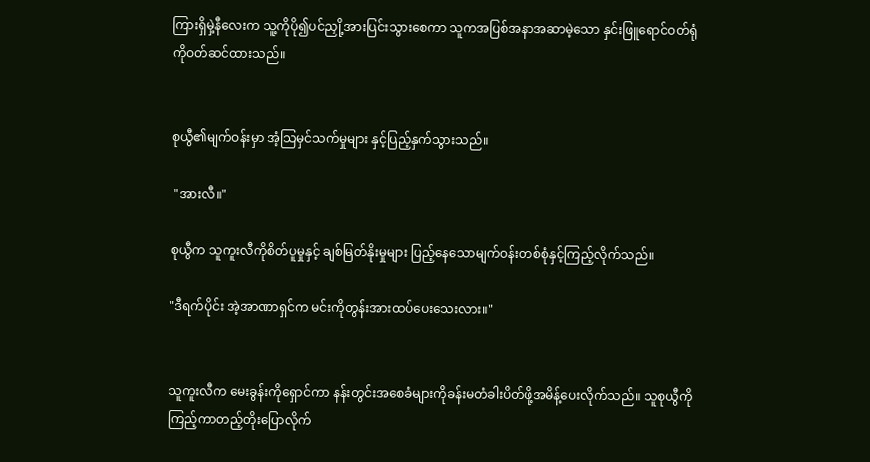ကြားရှိမှဲ့နီလေးက သူ့ကိုပို၍ပင်ညှို့အားပြင်းသွားစေကာ သူကအပြစ်အနာအဆာမဲ့သော နှင်းဖြူရောင်ဝတ်ရုံကိုဝတ်ဆင်ထားသည်။


စုယွီ၏မျက်ဝန်းမှာ အံ့သြမှင်သက်မှုများ နှင့်ပြည့်နှက်သွားသည်။

 "အားလီ။"

စုယွီက သူကူးလီကိုစိတ်ပူမှုနှင့် ချစ်မြတ်နိုးမှုများ ပြည့်နေသောမျက်ဝန်းတစ်စုံနှင့်ကြည့်လိုက်သည်။

"ဒီရက်ပိုင်း အဲ့အာဏာရှင်က မင်းကိုတွန်းအားထပ်ပေးသေးလား။"


သူကူးလီက မေးခွန်းကိုရှောင်ကာ နန်းတွင်းအစေခံများကိုခန်းမတံခါးပိတ်ဖို့အမိန့်ပေးလိုက်သည်။ သူစုယွီကိုကြည့်ကာတည့်တိုးပြောလိုက်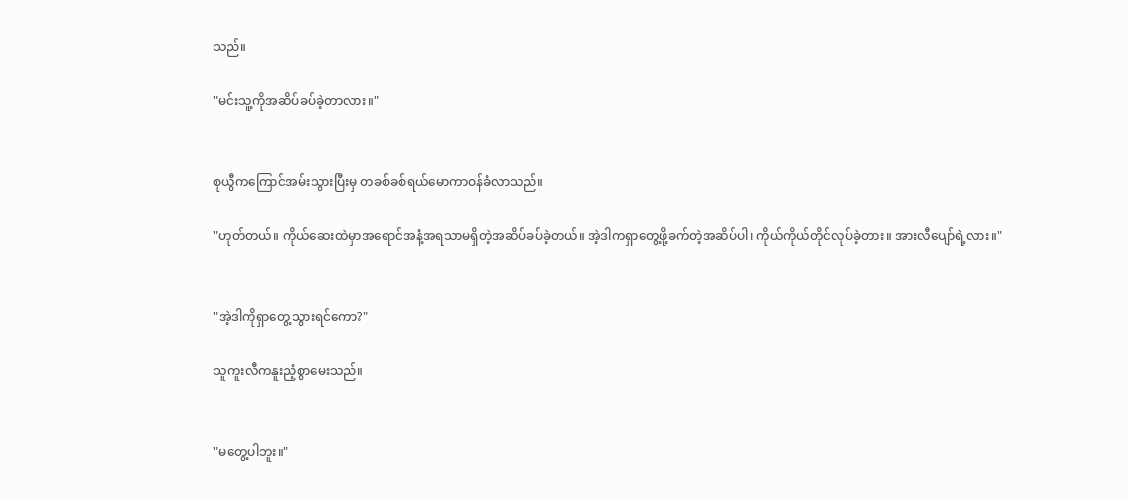သည်။

"မင်းသူ့ကိုအဆိပ်ခပ်ခဲ့တာလား။"


စုယွီကကြောင်အမ်းသွားပြီးမှ တခစ်ခစ်ရယ်မောကာဝန်ခံလာသည်။

"ဟုတ်တယ်။ ကိုယ်ဆေးထဲမှာအရောင်အနံ့အရသာမရှိတဲ့အဆိပ်ခပ်ခဲ့တယ်။ အဲ့ဒါကရှာတွေ့ဖို့ခက်တဲ့အဆိပ်ပါ၊ ကိုယ်ကိုယ်တိုင်လုပ်ခဲ့တား။ အားလီပျော်ရဲ့လား။"


"အဲ့ဒါကိုရှာတွေ့သွားရင်ကော?"

သူကူးလီကနူးညံ့စွာမေးသည်။


"မတွေ့ပါဘူး။"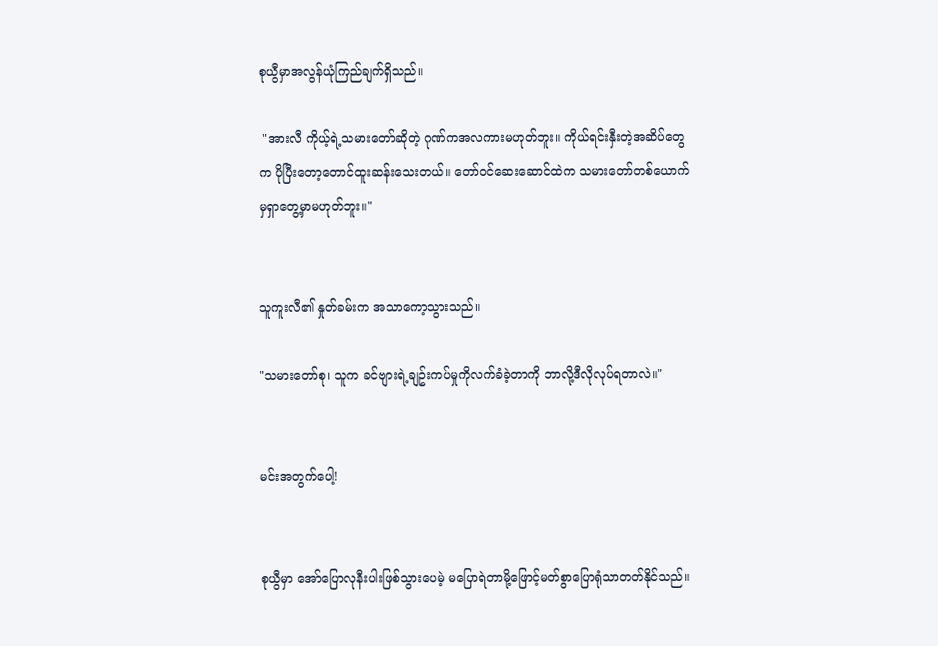စုယွီမှာအလွန်ယုံကြည်ချက်ရှိသည်။

 "အားလီ ကိုယ့်ရဲ့သမားတော်ဆိုတဲ့ ဂုဏ်ကအလကားမဟုတ်ဘူး။ ကိုယ်ရင်းနှီးတဲ့အဆိပ်တွေက ပိုပြီးတော့တောင်ထူးဆန်းသေးတယ်။ တော်ဝင်ဆေးဆောင်ထဲက သမားတော်တစ်ယောက်မှရှာတွေ့မှာမဟုတ်ဘူး။"


သူကူးလီ၏ နှုတ်ခမ်းက အသာကော့သွားသည်။

"သမားတော်စု၊ သူက ခင်ဗျားရဲ့ချဥ်းကပ်မှုကိုလက်ခံခဲ့တာကို ဘာလို့ဒီလိုလုပ်ရတာလဲ။"


မင်းအတွက်ပေါ့!


စုယွီမှာ အော်ပြောလုနီးပါးဖြစ်သွားပေမဲ့ မပြောရဲတာမို့ဖြောင့်မတ်စွာပြောရုံသာတတ်နိုင်သည်။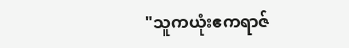"သူကယုံးဧကရာဇ်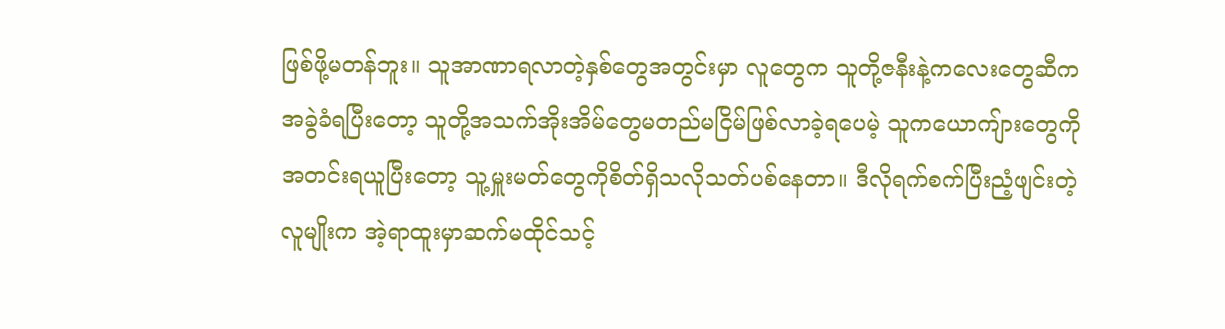ဖြစ်ဖို့မတန်ဘူး။ သူအာဏာရလာတဲ့နှစ်တွေအတွင်းမှာ လူတွေက သူတို့ဇနီးနဲ့ကလေးတွေဆီက အခွဲခံရပြီးတော့ သူတို့အသက်အိုးအိမ်တွေမတည်မငြိမ်ဖြစ်လာခဲ့ရပေမဲ့ သူကယောကျ်ားတွေကိုအတင်းရယူပြီးတော့ သူ့မှူးမတ်တွေကိုစိတ်ရှိသလိုသတ်ပစ်နေတာ။ ဒီလိုရက်စက်ပြီးညံ့ဖျင်းတဲ့လူမျိုးက အဲ့ရာထူးမှာဆက်မထိုင်သင့်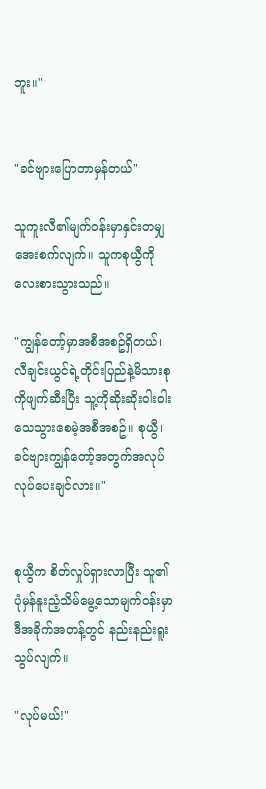ဘူး။"


"ခင်ဗျားပြောတာမှန်တယ်"

သူကူးလီ၏မျက်ဝန်းမှာနှင်းတမျှအေးစက်လျက်။ သူကစုယွီကိုလေးစားသွားသည်။

"ကျွန်တော့်မှာအစီအစဥ်ရှိတယ်၊ လီချင်းယွင်ရဲ့တိုင်းပြည်နဲ့မိသားစုကိုဖျက်ဆီးပြီး သူ့ကိုဆိုးဆိုးဝါးဝါးသေသွားစေမဲ့အစီအစဥ်။ စုယွီ၊ ခင်ဗျားကျွန်တော့်အတွက်အလုပ်လုပ်ပေးချင်လား။"


စုယွီက စိတ်လှုပ်ရှားလာပြီး သူ၏ပုံမှန်နူးညံ့သိမ်မွေ့သောမျက်ဝန်းမှာဒီအခိုက်အတန့်တွင် နည်းနည်းရူးသွပ်လျက်။

"လုပ်မယ်!"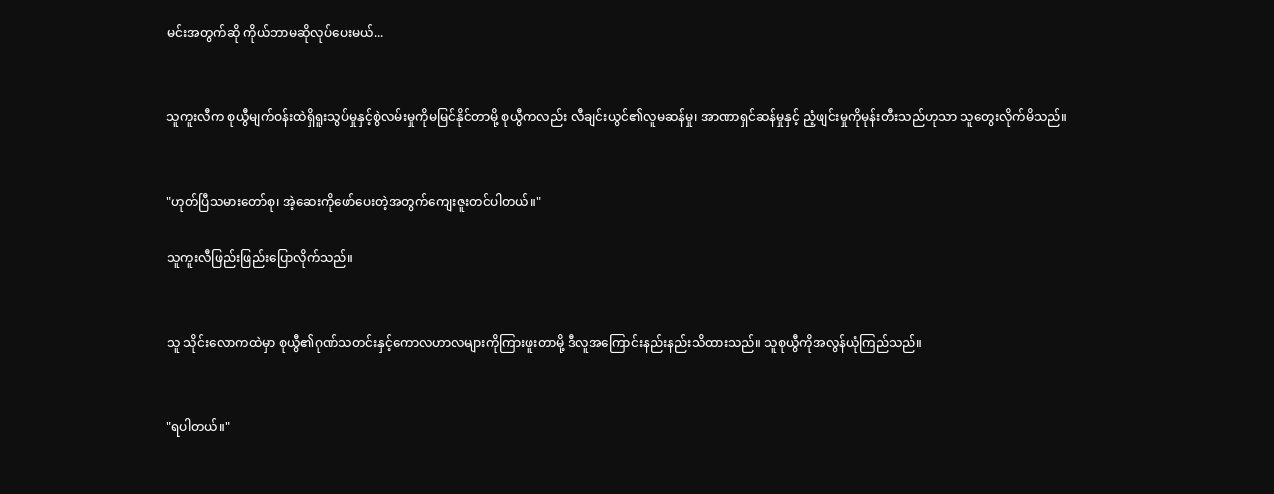မင်းအတွက်ဆို ကိုယ်ဘာမဆိုလုပ်ပေးမယ်...


သူကူးလီက စုယွီမျက်ဝန်းထဲရှိရူးသွပ်မှုနှင့်စွဲလမ်းမှုကိုမမြင်နိုင်တာမို့ စုယွီကလည်း လီချင်းယွင်၏လူမဆန်မှု၊ အာဏာရှင်ဆန်မှုနှင့် ညံ့ဖျင်းမှုကိုမုန်းတီးသည်ဟုသာ သူတွေးလိုက်မိသည်။


"ဟုတ်ပြီသမားတော်စု၊ အဲ့ဆေးကိုဖော်ပေးတဲ့အတွက်ကျေးဇူးတင်ပါတယ်။"

သူကူးလီဖြည်းဖြည်းပြောလိုက်သည်။


သူ သိုင်းလောကထဲမှာ စုယွီ၏ဂုဏ်သတင်းနှင့်ကောလဟာလများကိုကြားဖူးတာမို့ ဒီလူအကြောင်းနည်းနည်းသိထားသည်။ သူစုယွီကိုအလွန်ယုံကြည်သည်။


"ရပါတယ်။"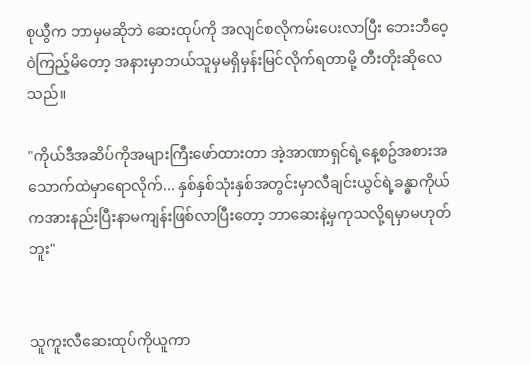စုယွီက ဘာမှမဆိုဘဲ ဆေးထုပ်ကို အလျင်စလိုကမ်းပေးလာပြီး ဘေးဘီဝေ့ဝဲကြည့်မိတော့ အနားမှာဘယ်သူမှမရှိမှန်းမြင်လိုက်ရတာမို့ တီးတိုးဆိုလေသည်။

"ကိုယ်ဒီအဆိပ်ကိုအများကြီးဖော်ထားတာ အဲ့အာဏာရှင်ရဲ့နေ့စဥ်အစားအသောက်ထဲမှာရောလိုက်... နှစ်နှစ်သုံးနှစ်အတွင်းမှာလီချင်းယွင်ရဲ့ခန္ဓာကိုယ်ကအားနည်းပြီးနာမကျန်းဖြစ်လာပြီးတော့ ဘာဆေးနဲ့မှကုသလို့ရမှာမဟုတ်ဘူး"


သူကူးလီဆေးထုပ်ကိုယူကာ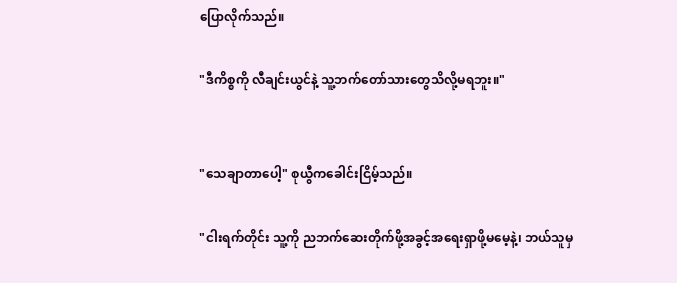ပြောလိုက်သည်။

"ဒီကိစ္စကို လီချင်းယွင်နဲ့ သူ့ဘက်တော်သားတွေသိလို့မရဘူး။"


"သေချာတာပေါ့" စုယွီကခေါင်းငြိမ့်သည်။

"ငါးရက်တိုင်း သူ့ကို ညဘက်ဆေးတိုက်ဖို့အခွင့်အရေးရှာဖို့မမေ့နဲ့၊ ဘယ်သူမှ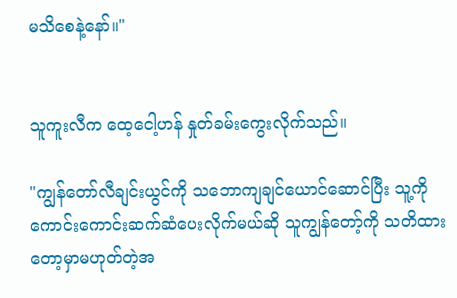မသိစေနဲ့နော်။"


သူကူးလီက ထေ့ငေါ့ဟန် နှုတ်ခမ်းကွေးလိုက်သည်။

"ကျွန်တော်လီချင်းယွင်ကို သဘောကျချင်ယောင်ဆောင်ပြီး သူ့ကိုကောင်းကောင်းဆက်ဆံပေးလိုက်မယ်ဆို သူကျွန်တော့်ကို သတိထားတော့မှာမဟုတ်တဲ့အ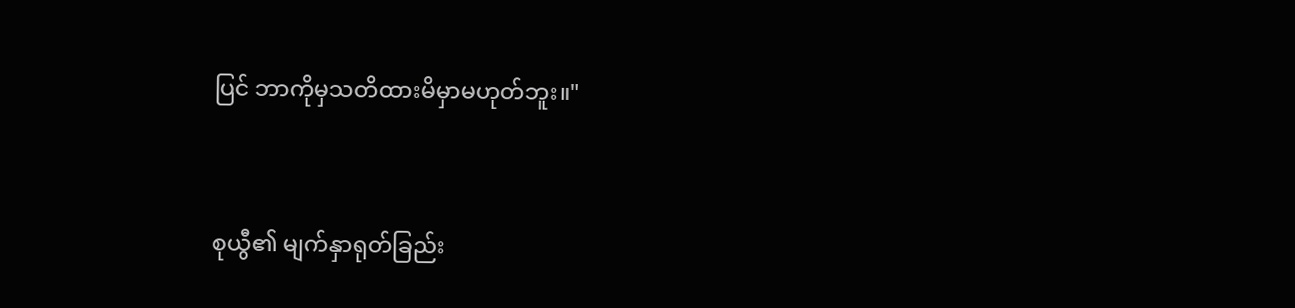ပြင် ဘာကိုမှသတိထားမိမှာမဟုတ်ဘူး။"


စုယွီ၏ မျက်နှာရုတ်ခြည်း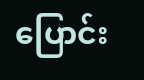ပြောင်း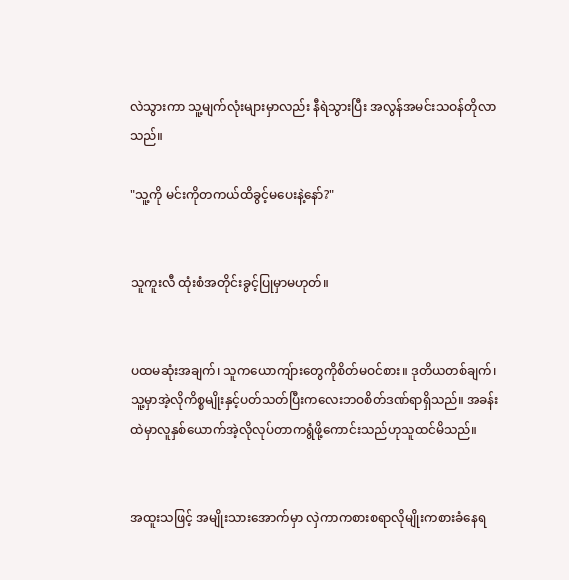လဲသွားကာ သူ့မျက်လုံးများမှာလည်း နီရဲသွားပြီး အလွန်အမင်းသဝန်တိုလာသည်။

"သူ့ကို မင်းကိုတကယ်ထိခွင့်မပေးနဲ့နော်?"


သူကူးလီ ထုံးစံအတိုင်းခွင့်ပြုမှာမဟုတ်။


ပထမဆုံးအချက်၊ သူကယောကျ်ားတွေကိုစိတ်မဝင်စား။ ဒုတိယတစ်ချက်၊ သူ့မှာအဲ့လိုကိစ္စမျိုးနှင့်ပတ်သတ်ပြီးကလေးဘဝစိတ်ဒဏ်ရာရှိသည်။ အခန်းထဲမှာလူနှစ်ယောက်အဲ့လိုလုပ်တာကရွံဖို့ကောင်းသည်ဟုသူထင်မိသည်။


အထူးသဖြင့် အမျိုးသားအောက်မှာ လှဲကာကစားစရာလိုမျိုးကစားခံနေရ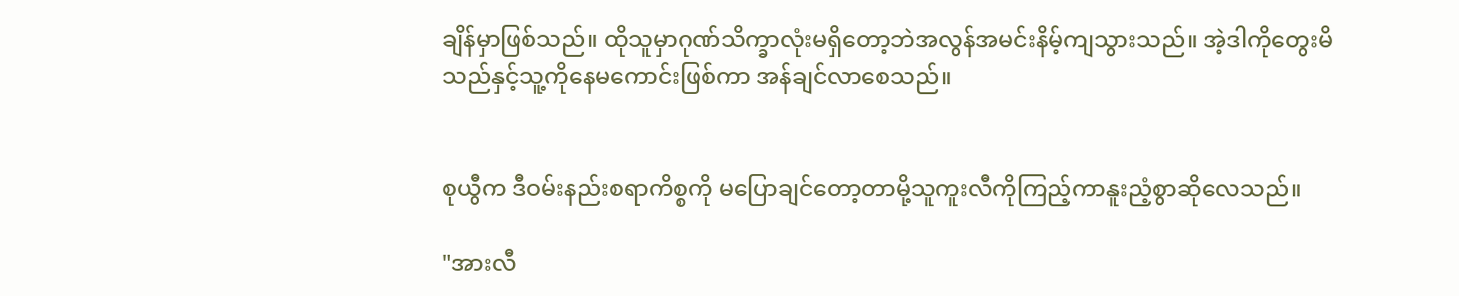ချိန်မှာဖြစ်သည်။ ထိုသူမှာဂုဏ်သိက္ခာလုံးမရှိတော့ဘဲအလွန်အမင်းနိမ့်ကျသွားသည်။ အဲ့ဒါကိုတွေးမိသည်နှင့်သူ့ကိုနေမကောင်းဖြစ်ကာ အန်ချင်လာစေသည်။


စုယွီက ဒီဝမ်းနည်းစရာကိစ္စကို မပြောချင်တော့တာမို့သူကူးလီကိုကြည့်ကာနူးညံ့စွာဆိုလေသည်။

"အားလီ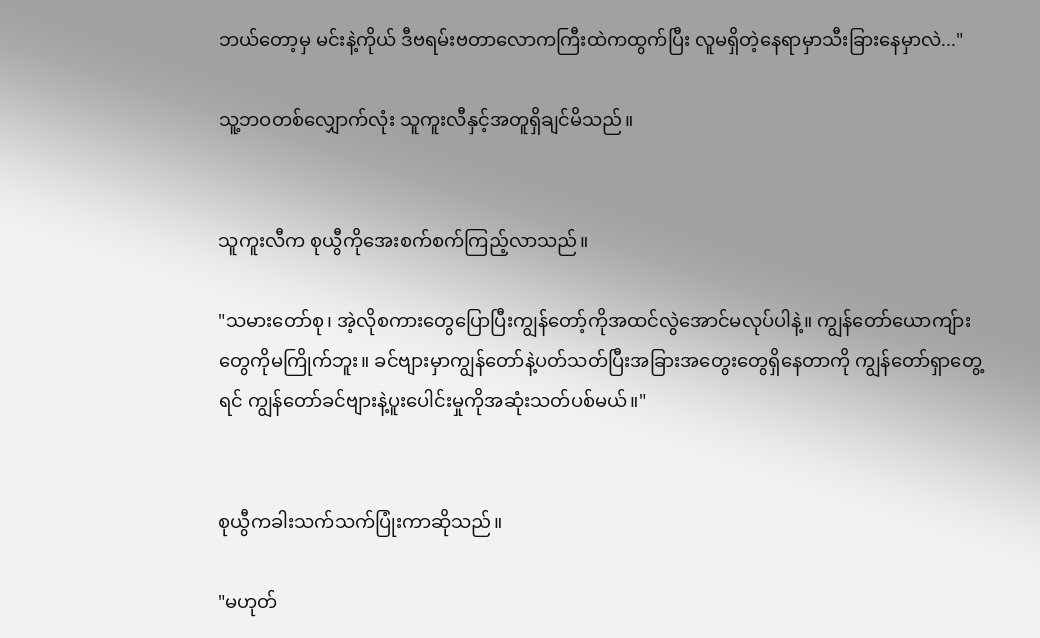ဘယ်တော့မှ မင်းနဲ့ကိုယ် ဒီဗရမ်းဗတာလောကကြီးထဲကထွက်ပြီး လူမရှိတဲ့နေရာမှာသီးခြားနေမှာလဲ..."

သူ့ဘဝတစ်လျှောက်လုံး သူကူးလီနှင့်အတူရှိချင်မိသည်။


သူကူးလီက စုယွီကိုအေးစက်စက်ကြည့်လာသည်။

"သမားတော်စု၊ အဲ့လိုစကားတွေပြောပြီးကျွန်တော့်ကိုအထင်လွဲအောင်မလုပ်ပါနဲ့။ ကျွန်တော်ယောကျ်ားတွေကိုမကြိုက်ဘူး။ ခင်ဗျားမှာကျွန်တော်နဲ့ပတ်သတ်ပြီးအခြားအတွေးတွေရှိနေတာကို ကျွန်တော်ရှာတွေ့ရင် ကျွန်တော်ခင်ဗျားနဲ့ပူးပေါင်းမှုကိုအဆုံးသတ်ပစ်မယ်။"


စုယွီကခါးသက်သက်ပြုံးကာဆိုသည်။

"မဟုတ်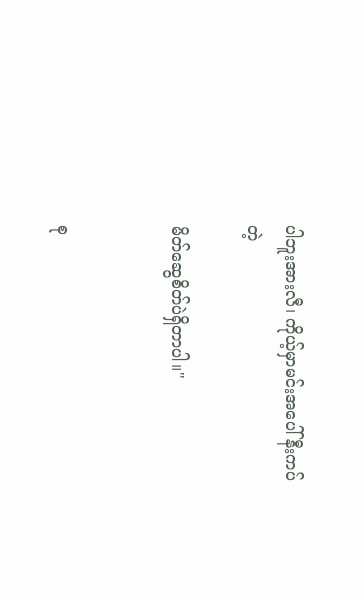ပါဘူးအားလီ၊ ကိုယ့်မှာမင်းအပေါ် နီးကပ်တဲ့

မိတ်ဆွေစိတ်ပဲရှိတာပါ။"


စု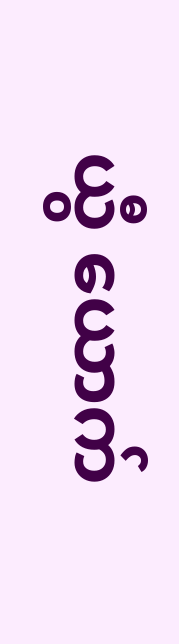ယွီ ယောက်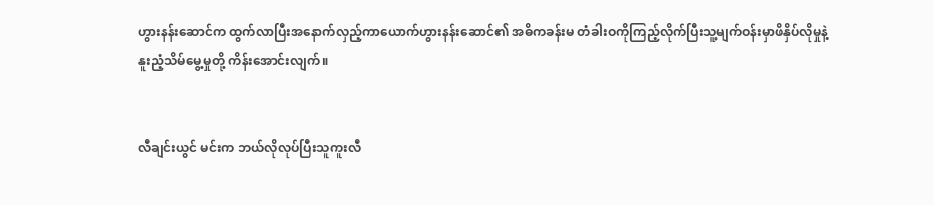ဟွားနန်းဆောင်က ထွက်လာပြီးအနောက်လှည့်ကာယောက်ဟွားနန်းဆောင်၏ အဓိကခန်းမ တံခါးဝကိုကြည့်လိုက်ပြီးသူ့မျက်ဝန်းမှာဖိနှိပ်လိုမှုနဲ့ နူးညံ့သိမ်မွေ့မှုတို့ ကိန်းအောင်းလျက်။


လီချင်းယွင် မင်းက ဘယ်လိုလုပ်ပြီးသူကူးလီ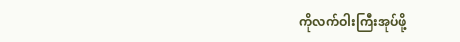ကိုလက်ဝါးကြီးအုပ်ဖို့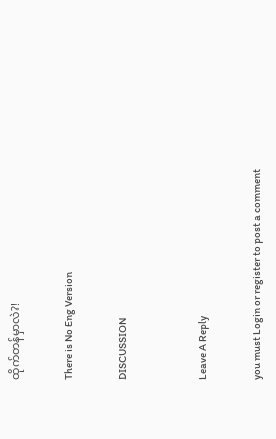ထိုက်တန်မှာလဲ?!

There is No Eng Version

DISCUSSION


Leave A Reply

you must Login or register to post a comment